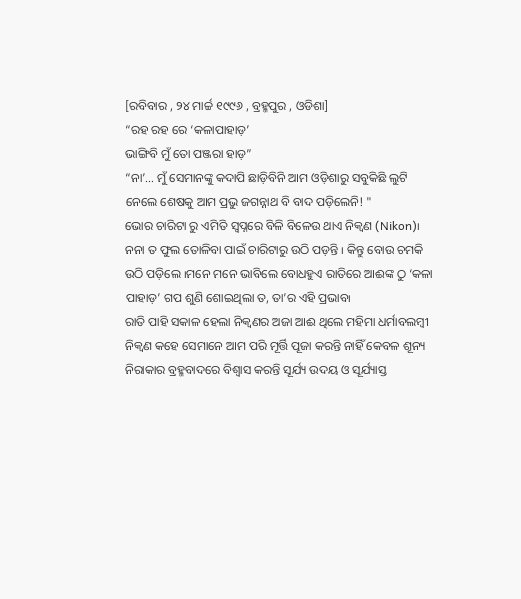[ରବିବାର , ୨୪ ମାର୍ଚ୍ଚ ୧୯୯୬ , ବ୍ରହ୍ମପୁର , ଓଡିଶା]
“ରହ ରହ ରେ ‘କଳାପାହାଡ଼’
ଭାଙ୍ଗିବି ମୁଁ ତୋ ପଞ୍ଜରା ହାଡ଼”
“ନା’… ମୁଁ ସେମାନଙ୍କୁ କଦାପି ଛାଡ଼ିବିନି ଆମ ଓଡ଼ିଶାରୁ ସବୁକିଛି ଲୁଟି ନେଲେ ଶେଷକୁ ଆମ ପ୍ରଭୁ ଜଗନ୍ନାଥ ବି ବାଦ ପଡ଼ିଲେନି! "
ଭୋର ଚାରିଟା ରୁ ଏମିତି ସ୍ୱପ୍ନରେ ବିଳି ବିଳେଉ ଥାଏ ନିକ୍ୱଣ (Nikon)୲
ନନା ତ ଫୁଲ ତୋଳିବା ପାଇଁ ଚାରିଟାରୁ ଉଠି ପଡ଼ନ୍ତି ୲ କିନ୍ତୁ ବୋଉ ଚମକି ଉଠି ପଡ଼ିଲେ ୲ମନେ ମନେ ଭାବିଲେ ବୋଧହୁଏ ରାତିରେ ଆଈଙ୍କ ଠୁ ‘କଳା ପାହାଡ଼’ ଗପ ଶୁଣି ଶୋଇଥିଲା ତ, ତା’ର ଏହି ପ୍ରଭାବ୲
ରାତି ପାହି ସକାଳ ହେଲା ନିକ୍ବଣର ଅଜା ଆଈ ଥିଲେ ମହିମା ଧର୍ମାବଲମ୍ବୀ
ନିକ୍ୱଣ କହେ ସେମାନେ ଆମ ପରି ମୂର୍ତ୍ତି ପୂଜା କରନ୍ତି ନାହିଁ କେବଳ ଶୂନ୍ୟ ନିରାକାର ବ୍ରହ୍ମବାଦରେ ବିଶ୍ୱାସ କରନ୍ତି ସୂର୍ଯ୍ୟ ଉଦୟ ଓ ସୂର୍ଯ୍ୟାସ୍ତ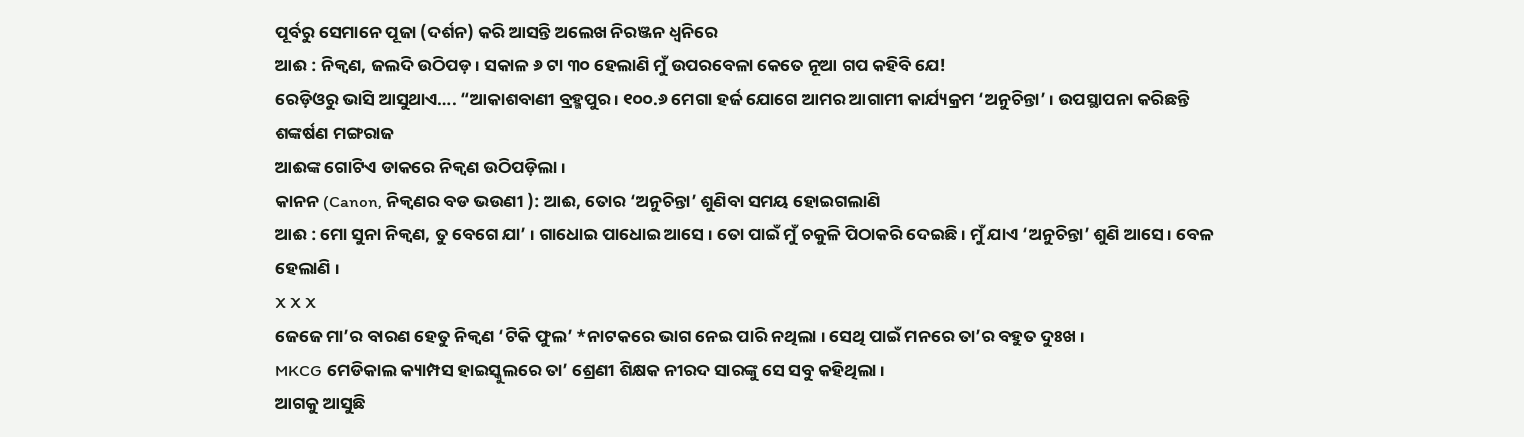ପୂର୍ବରୁ ସେମାନେ ପୂଜା (ଦର୍ଶନ) କରି ଆସନ୍ତି ଅଲେଖ ନିରଞ୍ଜନ ଧ୍ୱନିରେ
ଆଈ : ନିକ୍ୱଣ, ଜଲଦି ଉଠିପଡ଼ ୲ ସକାଳ ୬ ଟା ୩୦ ହେଲାଣି ମୁଁ ଉପରବେଳା କେତେ ନୂଆ ଗପ କହିବି ଯେ!
ରେଡ଼ିଓରୁ ଭାସି ଆସୁଥାଏ…. “ଆକାଶବାଣୀ ବ୍ରହ୍ମପୁର ୲ ୧୦୦.୬ ମେଗା ହର୍ଜ ଯୋଗେ ଆମର ଆଗାମୀ କାର୍ଯ୍ୟକ୍ରମ ‘ଅନୁଚିନ୍ତା’ ୲ ଉପସ୍ଥାପନା କରିଛନ୍ତି ଶଙ୍କର୍ଷଣ ମଙ୍ଗରାଜ
ଆଈଙ୍କ ଗୋଟିଏ ଡାକରେ ନିକ୍ୱଣ ଉଠିପଡ଼ିଲା ୲
କାନନ (Canon, ନିକ୍ୱଣର ବଡ ଭଉଣୀ ): ଆଈ, ତୋର ‘ଅନୁଚିନ୍ତା’ ଶୁଣିବା ସମୟ ହୋଇଗଲାଣି
ଆଈ : ମୋ ସୁନା ନିକ୍ୱଣ, ତୁ ବେଗେ ଯା’ ୲ ଗାଧୋଇ ପାଧୋଇ ଆସେ ୲ ତୋ ପାଇଁ ମୁଁ ଚକୁଳି ପିଠାକରି ଦେଇଛି ୲ ମୁଁ ଯାଏ ‘ଅନୁଚିନ୍ତା’ ଶୁଣି ଆସେ ୲ ବେଳ ହେଲାଣି ୲
X X X
ଜେଜେ ମା’ର ବାରଣ ହେତୁ ନିକ୍ୱଣ ‘ଟିକି ଫୁଲ’ *ନାଟକରେ ଭାଗ ନେଇ ପାରି ନଥିଲା ୲ ସେଥି ପାଇଁ ମନରେ ତା’ର ବହୁତ ଦୁଃଖ ୲
MKCG ମେଡିକାଲ କ୍ୟାମ୍ପସ ହାଇସ୍କୁଲରେ ତା’ ଶ୍ରେଣୀ ଶିକ୍ଷକ ନୀରଦ ସାରଙ୍କୁ ସେ ସବୁ କହିଥିଲା ୲
ଆଗକୁ ଆସୁଛି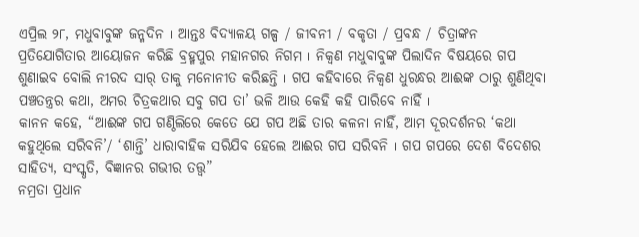ଏପ୍ରିଲ ୨୮, ମଧୁବାବୁଙ୍କ ଜନ୍ମଦିନ ୲ ଆନ୍ତଃ ବିଦ୍ୟାଳୟ ଗଳ୍ପ / ଜୀବନୀ / ବକୃତା / ପ୍ରବନ୍ଧ / ଚିତ୍ରାଙ୍କନ ପ୍ରତିଯୋଗିତାର ଆୟୋଜନ କରିଛି ବ୍ରହ୍ମପୁର ମହାନଗର ନିଗମ ୲ ନିକ୍ୱଣ ମଧୁବାବୁଙ୍କ ପିଲାଦିନ ବିଷୟରେ ଗପ ଶୁଣାଇବ ବୋଲି ନୀରଦ ସାର୍ ତାକୁ ମନୋନୀତ କରିଛନ୍ତି ୲ ଗପ କହିବାରେ ନିକ୍ୱଣ ଧୁରନ୍ଧର ଆଈଙ୍କ ଠାରୁ ଶୁଣିଥିବା ପଞ୍ଚତନ୍ତ୍ରର କଥା, ଅମର ଚିତ୍ରକଥାର ସବୁ ଗପ ତା’ ଭଳି ଆଉ କେହି କହି ପାରିବେ ନାହିଁ ୲
କାନନ କହେ, “ଆଈଙ୍କ ଗପ ଗଣ୍ଠିଲିରେ କେତେ ଯେ ଗପ ଅଛି ତାର କଳନା ନାହିଁ, ଆମ ଦୂରଦର୍ଶନର ‘କଥା କହୁଥିଲେ ସରିବନି’/ ‘ଶାନ୍ତି’ ଧାରାବାହିକ ସରିଯିବ ହେଲେ ଆଈର ଗପ ସରିବନି ୲ ଗପ ଗପରେ ଦେଶ ବିଦେଶର ସାହିତ୍ୟ, ସଂସ୍କୃତି, ବିଜ୍ଞାନର ଗଭୀର ତତ୍ତ୍ୱ”
ନମ୍ରତା ପ୍ରଧାନ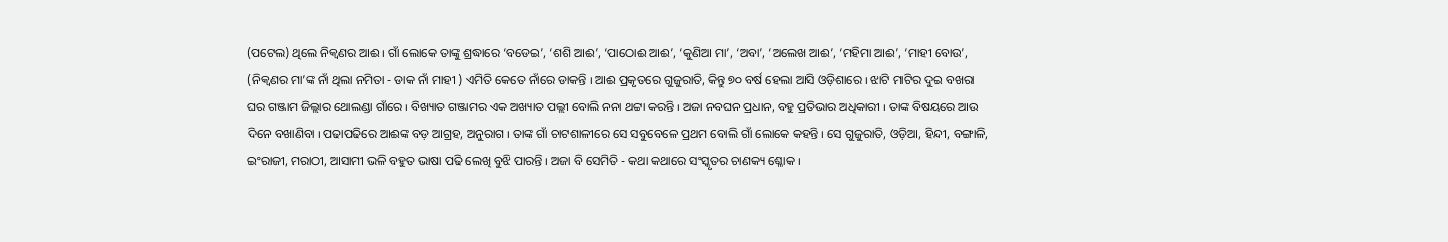(ପଟେଲ) ଥିଲେ ନିକ୍ୱଣର ଆଈ ୲ ଗାଁ ଲୋକେ ତାଙ୍କୁ ଶ୍ରଦ୍ଧାରେ ‘ବଡେଇ’, ‘ଶଶି ଆଈ’, ‘ପାଠୋଈ ଆଈ’, ‘କୁଣିଆ ମା’, ‘ଅବା’, ‘ଅଲେଖ ଆଈ’, ‘ମହିମା ଆଈ’, ‘ମାହୀ ବୋଉ’, (ନିକ୍ୱଣର ମା’ଙ୍କ ନାଁ ଥିଲା ନମିତା - ଡାକ ନାଁ ମାହୀ ) ଏମିତି କେତେ ନାଁରେ ଡାକନ୍ତି ୲ ଆଈ ପ୍ରକୃତରେ ଗୁଜୁରାତି, କିନ୍ତୁ ୭୦ ବର୍ଷ ହେଲା ଆସି ଓଡ଼ିଶାରେ ୲ ଝାଟି ମାଟିର ଦୁଇ ବଖରା ଘର ଗଞ୍ଜାମ ଜିଲ୍ଲାର ଥୋଲଣ୍ଡା ଗାଁରେ ୲ ବିଖ୍ୟାତ ଗଞ୍ଜାମର ଏକ ଅଖ୍ୟାତ ପଲ୍ଲୀ ବୋଲି ନନା ଥଟ୍ଟା କରନ୍ତି ୲ ଅଜା ନବଘନ ପ୍ରଧାନ, ବହୁ ପ୍ରତିଭାର ଅଧିକାରୀ ୲ ତାଙ୍କ ବିଷୟରେ ଆଉ ଦିନେ ବଖାଣିବା ୲ ପଢାପଢିରେ ଆଈଙ୍କ ବଡ଼ ଆଗ୍ରହ, ଅନୁରାଗ ୲ ତାଙ୍କ ଗାଁ ଚାଟଶାଳୀରେ ସେ ସବୁବେଳେ ପ୍ରଥମ ବୋଲି ଗାଁ ଲୋକେ କହନ୍ତି ୲ ସେ ଗୁଜୁରାତି, ଓଡ଼ିଆ, ହିନ୍ଦୀ, ବଙ୍ଗାଳି, ଇଂରାଜୀ, ମରାଠୀ, ଆସାମୀ ଭଳି ବହୁତ ଭାଷା ପଢି ଲେଖି ବୁଝି ପାରନ୍ତି ୲ ଅଜା ବି ସେମିତି - କଥା କଥାରେ ସଂସ୍କୃତର ଚାଣକ୍ୟ ଶ୍ଳୋକ ୲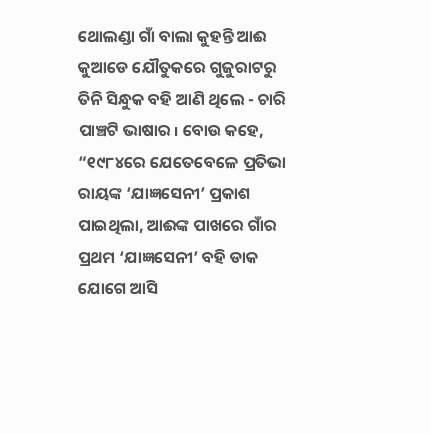ଥୋଲଣ୍ଡା ଗାଁ ବାଲା କୁହନ୍ତି ଆଈ କୁଆଡେ ଯୌତୁକରେ ଗୁଜୁରାଟରୁ ତିନି ସିନ୍ଧୁକ ବହି ଆଣି ଥିଲେ - ଚାରି ପାଞ୍ଚଟି ଭାଷାର ୲ ବୋଉ କହେ, “୧୯୮୪ରେ ଯେତେବେଳେ ପ୍ରତିଭା ରାୟଙ୍କ ‘ଯାଜ୍ଞସେନୀ’ ପ୍ରକାଶ ପାଇଥିଲା, ଆଈଙ୍କ ପାଖରେ ଗାଁର ପ୍ରଥମ ‘ଯାଜ୍ଞସେନୀ’ ବହି ଡାକ ଯୋଗେ ଆସି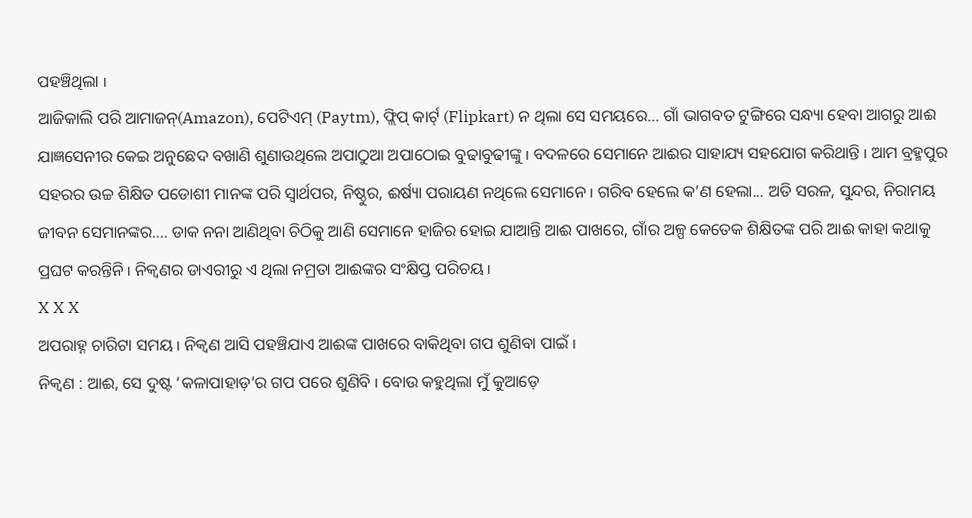ପହଞ୍ଚିଥିଲା ୲
ଆଜିକାଲି ପରି ଆମାଜନ୍(Amazon), ପେଟିଏମ୍ (Paytm), ଫ୍ଲିପ୍ କାର୍ଟ୍ (Flipkart) ନ ଥିଲା ସେ ସମୟରେ… ଗାଁ ଭାଗବତ ଟୁଙ୍ଗିରେ ସନ୍ଧ୍ୟା ହେବା ଆଗରୁ ଆଈ ଯାଜ୍ଞସେନୀର କେଇ ଅନୁଛେଦ ବଖାଣି ଶୁଣାଉଥିଲେ ଅପାଠୁଆ ଅପାଠୋଇ ବୁଢାବୁଢୀଙ୍କୁ ୲ ବଦଳରେ ସେମାନେ ଆଈର ସାହାଯ୍ୟ ସହଯୋଗ କରିଥାନ୍ତି ୲ ଆମ ବ୍ରହ୍ମପୁର ସହରର ଉଚ୍ଚ ଶିକ୍ଷିତ ପଡୋଶୀ ମାନଙ୍କ ପରି ସ୍ୱାର୍ଥପର, ନିଷ୍ଠୁର, ଈର୍ଷ୍ୟା ପରାୟଣ ନଥିଲେ ସେମାନେ ୲ ଗରିବ ହେଲେ କ’ଣ ହେଲା... ଅତି ସରଳ, ସୁନ୍ଦର, ନିରାମୟ ଜୀବନ ସେମାନଙ୍କର…. ଡାକ ନନା ଆଣିଥିବା ଚିଠିକୁ ଆଣି ସେମାନେ ହାଜିର ହୋଇ ଯାଆନ୍ତି ଆଈ ପାଖରେ, ଗାଁର ଅଳ୍ପ କେତେକ ଶିକ୍ଷିତଙ୍କ ପରି ଆଈ କାହା କଥାକୁ ପ୍ରଘଟ କରନ୍ତିନି ୲ ନିକ୍ୱଣର ଡାଏରୀରୁ ଏ ଥିଲା ନମ୍ରତା ଆଈଙ୍କର ସଂକ୍ଷିପ୍ତ ପରିଚୟ ୲
X X X
ଅପରାହ୍ନ ଚାରିଟା ସମୟ ୲ ନିକ୍ୱଣ ଆସି ପହଞ୍ଚିଯାଏ ଆଈଙ୍କ ପାଖରେ ବାକିଥିବା ଗପ ଶୁଣିବା ପାଇଁ ୲
ନିକ୍ୱଣ : ଆଈ, ସେ ଦୁଷ୍ଟ ‘କଳାପାହାଡ଼’ର ଗପ ପରେ ଶୁଣିବି ୲ ବୋଉ କହୁଥିଲା ମୁଁ କୁଆଡ଼େ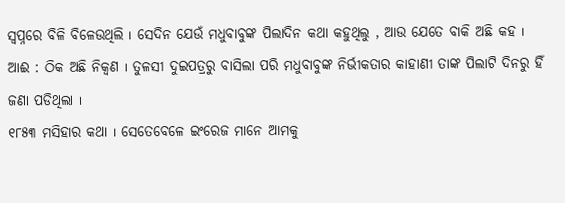ସ୍ୱପ୍ନରେ ବିଳି ବିଳେଉଥିଲି ୲ ସେଦିନ ଯେଉଁ ମଧୁବାବୁଙ୍କ ପିଲାଦିନ କଥା କହୁଥିଲୁ , ଆଉ ଯେତେ ବାକି ଅଛି କହ ୲
ଆଈ : ଠିକ ଅଛି ନିକ୍ୱଣ ୲ ତୁଳସୀ ଦୁଇପତ୍ରରୁ ବାସିଲା ପରି ମଧୁବାବୁଙ୍କ ନିର୍ଭୀକତାର କାହାଣୀ ତାଙ୍କ ପିଲାଟି ଦିନରୁ ହିଁ ଜଣା ପଡିଥିଲା ୲
୧୮୫୩ ମସିହାର କଥା ୲ ସେତେବେଳେ ଇଂରେଜ ମାନେ ଆମକୁ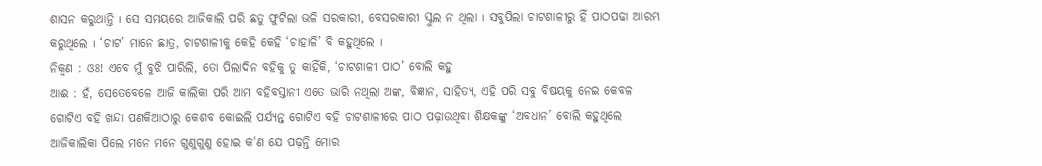ଶାସନ କରୁଥାନ୍ତି ୲ ସେ ସମୟରେ ଆଜିକାଲି ପରି ଛତୁ ଫୁଟିଲା ଭଳି ସରକାରୀ, ବେସରକାରୀ ସ୍କୁଲ ନ ଥିଲା ୲ ସବୁପିଲା ଚାଟଶାଳୀରୁ ହିଁ ପାଠପଢା ଆରମ୍ଭ କରୁଥିଲେ ୲ ‘ଚାଟ’ ମାନେ ଛାତ୍ର, ଚାଟଶାଳୀକୁ କେହି କେହି ‘ଚାହାଳି’ ବି କହୁଥିଲେ ୲
ନିକ୍ୱଣ : ଓଃ! ଏବେ ମୁଁ ବୁଝି ପାରିଲି, ତୋ ପିଲାଦିନ ବହିକୁ ତୁ କାହିଁକି, ‘ଚାଟଶାଳୀ ପାଠ’ ବୋଲି କହୁ
ଆଈ : ହଁ, ସେତେବେଳେ ଆଜି କାଲିକା ପରି ଆମ ବହିବସ୍ତାନୀ ଏତେ ଭାରି ନଥିଲା ଅଙ୍କ, ବିଜ୍ଞାନ, ସାହିତ୍ୟ, ଏହି ପରି ସବୁ ବିଷୟକୁ ନେଇ କେବଳ ଗୋଟିଏ ବହି ଖନ୍ଦା ପଣକିଆଠାରୁ କେଶବ କୋଇଲି ପର୍ଯ୍ୟନ୍ତ ଗୋଟିଏ ବହି ଚାଟଶାଳୀରେ ପାଠ ପଢ଼ାଉଥିବା ଶିକ୍ଷକଙ୍କୁ ‘ଅବଧାନ’ ବୋଲି କହୁଥିଲେ ଆଜିକାଲିକା ପିଲେ ମନେ ମନେ ଗୁଣୁଗୁଣୁ ହୋଇ କ'ଣ ଯେ ପଢ଼ନ୍ତି ମୋର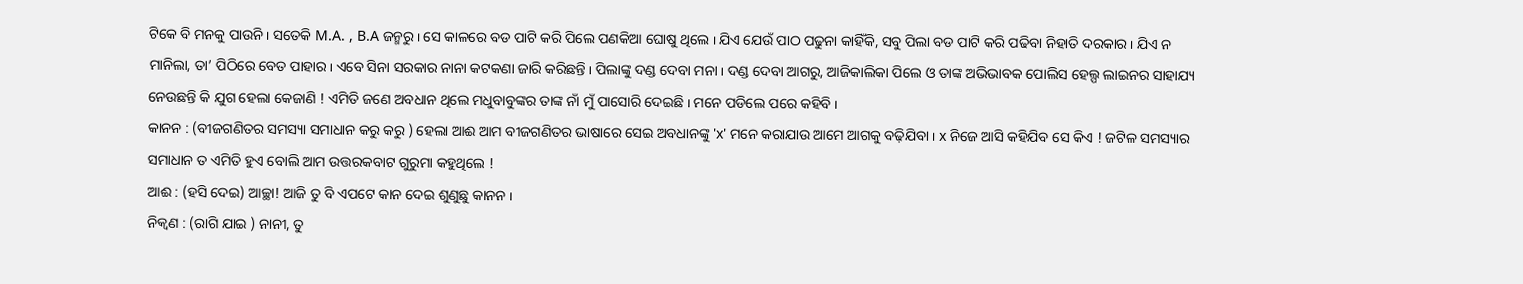ଟିକେ ବି ମନକୁ ପାଉନି ୲ ସତେକି M.A. , B.A ଜନ୍ମରୁ ୲ ସେ କାଳରେ ବଡ ପାଟି କରି ପିଲେ ପଣକିଆ ଘୋଷୁ ଥିଲେ ୲ ଯିଏ ଯେଉଁ ପାଠ ପଢୁନା କାହିଁକି, ସବୁ ପିଲା ବଡ ପାଟି କରି ପଢିବା ନିହାତି ଦରକାର ୲ ଯିଏ ନ ମାନିଲା, ତା’ ପିଠିରେ ବେତ ପାହାର ୲ ଏବେ ସିନା ସରକାର ନାନା କଟକଣା ଜାରି କରିଛନ୍ତି ୲ ପିଲାଙ୍କୁ ଦଣ୍ଡ ଦେବା ମନା ୲ ଦଣ୍ଡ ଦେବା ଆଗରୁ, ଆଜିକାଲିକା ପିଲେ ଓ ତାଙ୍କ ଅଭିଭାବକ ପୋଲିସ ହେଲ୍ପ ଲାଇନର ସାହାଯ୍ୟ ନେଉଛନ୍ତି କି ଯୁଗ ହେଲା କେଜାଣି ! ଏମିତି ଜଣେ ଅବଧାନ ଥିଲେ ମଧୁବାବୁଙ୍କର ତାଙ୍କ ନାଁ ମୁଁ ପାସୋରି ଦେଇଛି ୲ ମନେ ପଡିଲେ ପରେ କହିବି ୲
କାନନ : (ବୀଜଗଣିତର ସମସ୍ୟା ସମାଧାନ କରୁ କରୁ ) ହେଲା ଆଈ ଆମ ବୀଜଗଣିତର ଭାଷାରେ ସେଇ ଅବଧାନଙ୍କୁ 'x' ମନେ କରାଯାଉ ଆମେ ଆଗକୁ ବଢ଼ିଯିବା ୲ x ନିଜେ ଆସି କହିଯିବ ସେ କିଏ ! ଜଟିଳ ସମସ୍ୟାର ସମାଧାନ ତ ଏମିତି ହୁଏ ବୋଲି ଆମ ଉତ୍ତରକବାଟ ଗୁରୁମା କହୁଥିଲେ !
ଆଈ : (ହସି ଦେଇ) ଆଚ୍ଛା! ଆଜି ତୁ ବି ଏପଟେ କାନ ଦେଇ ଶୁଣୁଛୁ କାନନ ୲
ନିକ୍ୱଣ : (ରାଗି ଯାଇ ) ନାନୀ, ତୁ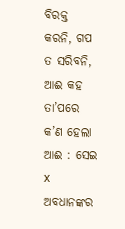ବିରକ୍ତ କରନି, ଗପ ତ ସରିବନି, ଆଈ କହ ତା’ପରେ କ’ଣ ହେଲା
ଆଈ : ସେଇ x ଅବଧାନଙ୍କର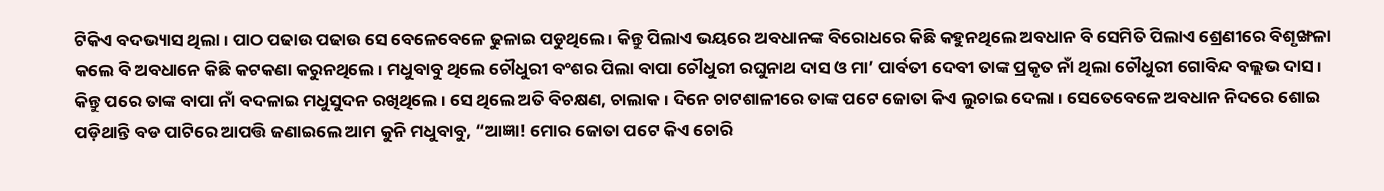ଟିକିଏ ବଦଭ୍ୟାସ ଥିଲା ୲ ପାଠ ପଢାଉ ପଢାଉ ସେ ବେଳେବେଳେ ଢୁଳାଇ ପଡୁଥିଲେ ୲ କିନ୍ତୁ ପିଲାଏ ଭୟରେ ଅବଧାନଙ୍କ ବିରୋଧରେ କିଛି କହୁନଥିଲେ ଅବଧାନ ବି ସେମିତି ପିଲାଏ ଶ୍ରେଣୀରେ ବିଶୃଙ୍ଖଳା କଲେ ବି ଅବଧାନେ କିଛି କଟକଣା କରୁନଥିଲେ ୲ ମଧୁବାବୁ ଥିଲେ ଚୌଧୁରୀ ବଂଶର ପିଲା ବାପା ଚୌଧୁରୀ ରଘୁନାଥ ଦାସ ଓ ମା’ ପାର୍ବତୀ ଦେବୀ ତାଙ୍କ ପ୍ରକୃତ ନାଁ ଥିଲା ଚୌଧୁରୀ ଗୋବିନ୍ଦ ବଲ୍ଲଭ ଦାସ ୲ କିନ୍ତୁ ପରେ ତାଙ୍କ ବାପା ନାଁ ବଦଳାଇ ମଧୁସୁଦନ ରଖିଥିଲେ ୲ ସେ ଥିଲେ ଅତି ବିଚକ୍ଷଣ, ଚାଲାକ ୲ ଦିନେ ଚାଟଶାଳୀରେ ତାଙ୍କ ପଟେ ଜୋତା କିଏ ଲୁଚାଇ ଦେଲା ୲ ସେତେବେଳେ ଅବଧାନ ନିଦରେ ଶୋଇ ପଡ଼ିଥାନ୍ତି ବଡ ପାଟିରେ ଆପତ୍ତି ଜଣାଇଲେ ଆମ କୁନି ମଧୁବାବୁ, “ଆଜ୍ଞା! ମୋର ଜୋତା ପଟେ କିଏ ଚୋରି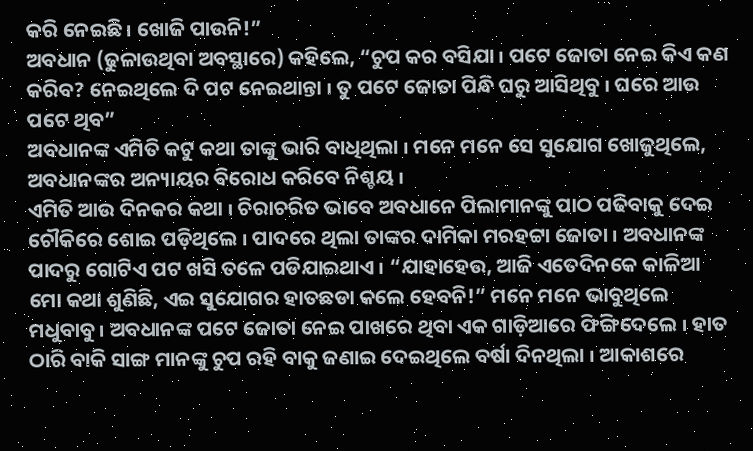କରି ନେଇଛି ୲ ଖୋଜି ପାଉନି!”
ଅବଧାନ (ଢୁଳାଉଥିବା ଅବସ୍ଥାରେ) କହିଲେ, “ଚୁପ କର ବସିଯା ୲ ପଟେ ଜୋତା ନେଇ କିଏ କଣ କରିବ? ନେଇଥିଲେ ଦି ପଟ ନେଇଥାନ୍ତା ୲ ତୁ ପଟେ ଜୋତା ପିନ୍ଧି ଘରୁ ଆସିଥିବୁ ୲ ଘରେ ଆଉ ପଟେ ଥିବ”
ଅବଧାନଙ୍କ ଏମିତି କଟୁ କଥା ତାଙ୍କୁ ଭାରି ବାଧିଥିଲା ୲ ମନେ ମନେ ସେ ସୁଯୋଗ ଖୋଜୁଥିଲେ, ଅବଧାନଙ୍କର ଅନ୍ୟାୟର ବିରୋଧ କରିବେ ନିଶ୍ଚୟ ୲
ଏମିତି ଆଉ ଦିନକର କଥା ୲ ଚିରାଚରିତ ଭାବେ ଅବଧାନେ ପିଲାମାନଙ୍କୁ ପାଠ ପଢିବାକୁ ଦେଇ ଚୌକିରେ ଶୋଇ ପଡ଼ିଥିଲେ ୲ ପାଦରେ ଥିଲା ତାଙ୍କର ଦାମିକା ମରହଟ୍ଟା ଜୋତା ୲ ଅବଧାନଙ୍କ ପାଦରୁ ଗୋଟିଏ ପଟ ଖସି ତଳେ ପଡିଯାଇଥାଏ ୲ “ଯାହାହେଉ, ଆଜି ଏତେଦିନକେ କାଳିଆ ମୋ କଥା ଶୁଣିଛି, ଏଇ ସୁଯୋଗର ହାତଛଡା କଲେ ହେବନି!” ମନେ ମନେ ଭାବୁଥିଲେ ମଧୁବାବୁ ୲ ଅବଧାନଙ୍କ ପଟେ ଜୋତା ନେଇ ପାଖରେ ଥିବା ଏକ ଗାଡ଼ିଆରେ ଫିଙ୍ଗିଦେଲେ ୲ ହାତ ଠାରି ବାକି ସାଙ୍ଗ ମାନଙ୍କୁ ଚୁପ ରହି ବାକୁ ଜଣାଇ ଦେଇଥିଲେ ବର୍ଷା ଦିନଥିଲା ୲ ଆକାଶରେ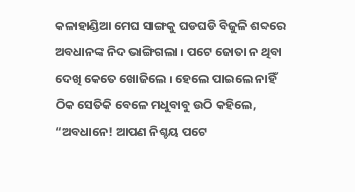କଳାହାଣ୍ଡିଆ ମେଘ ସାଙ୍ଗକୁ ଘଡଘଡି ବିଜୁଳି ଶବ୍ଦରେ ଅବଧାନଙ୍କ ନିଦ ଭାଙ୍ଗିଗଲା ୲ ପଟେ ଜୋତା ନ ଥିବା ଦେଖି କେତେ ଖୋଜିଲେ ୲ ହେଲେ ପାଇଲେ ନାହିଁ ଠିକ ସେତିକି ବେଳେ ମଧୁବାବୁ ଉଠି କହିଲେ, “ଅବଧାନେ! ଆପଣ ନିଶ୍ଚୟ ପଟେ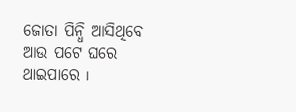ଜୋତା ପିନ୍ଧି ଆସିଥିବେ ଆଉ ପଟେ ଘରେ ଥାଇପାରେ ୲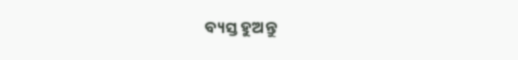ବ୍ୟସ୍ତ ହୁଅନ୍ତୁ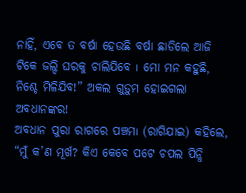ନାହିଁ, ଏବେ ତ ବର୍ଷା ହେଉଛି ବର୍ଷା ଛାଡିଲେ ଆଜି ଟିକେ ଜଲ୍ଦି ଘରକୁ ଚାଲିଯିବେ ୲ ମୋ ମନ କହୁଛି, ନିଶ୍ଚେ ମିଳିଯିବ!” ଅକଲ ଗୁଡ଼ୁମ ହୋଇଗଲା ଅବଧାନଙ୍କର!
ଅବଧାନ ପୁରା ରାଗରେ ପଞ୍ଚମ୲ (ରାଗିଯାଇ) କହିଲେ, “ମୁଁ କ’ଣ ମୂର୍ଖ? କିଏ କେବେ ପଟେ ଚପଲ ପିନ୍ଧି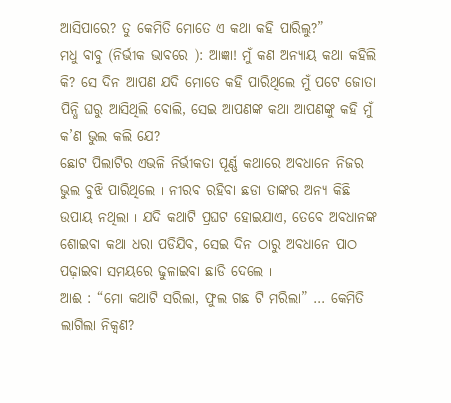ଆସିପାରେ? ତୁ କେମିତି ମୋତେ ଏ କଥା କହି ପାରିଲୁ?”
ମଧୁ ବାବୁ (ନିର୍ଭୀକ ଭାବରେ ): ଆଜ୍ଞା! ମୁଁ କଣ ଅନ୍ୟାୟ କଥା କହିଲି କି? ସେ ଦିନ ଆପଣ ଯଦି ମୋତେ କହି ପାରିଥିଲେ ମୁଁ ପଟେ ଜୋତା ପିନ୍ଧି ଘରୁ ଆସିଥିଲି ବୋଲି, ସେଇ ଆପଣଙ୍କ କଥା ଆପଣଙ୍କୁ କହି ମୁଁ କ’ଣ ଭୁଲ କଲି ଯେ?
ଛୋଟ ପିଲାଟିର ଏଭଳି ନିର୍ଭୀକତା ପୂର୍ଣ୍ଣ କଥାରେ ଅବଧାନେ ନିଜର ଭୁଲ ବୁଝି ପାରିଥିଲେ ୲ ନୀରବ ରହିବା ଛଡା ତାଙ୍କର ଅନ୍ୟ କିଛି ଉପାୟ ନଥିଲା ୲ ଯଦି କଥାଟି ପ୍ରଘଟ ହୋଇଯାଏ, ତେବେ ଅବଧାନଙ୍କ ଶୋଇବା କଥା ଧରା ପଡିଯିବ, ସେଇ ଦିନ ଠାରୁ ଅବଧାନେ ପାଠ ପଢ଼ାଇବା ସମୟରେ ଢୁଳାଇବା ଛାଡି ଦେଲେ ୲
ଆଈ : “ମୋ କଥାଟି ସରିଲା, ଫୁଲ ଗଛ ଟି ମରିଲା” … କେମିତି ଲାଗିଲା ନିକ୍ୱଣ?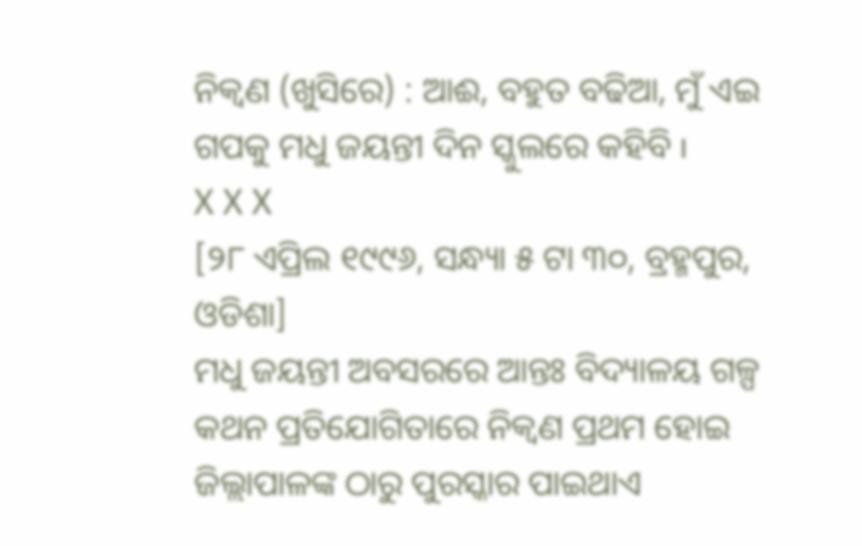ନିକ୍ୱଣ (ଖୁସିରେ) : ଆଈ, ବହୁତ ବଢିଆ, ମୁଁ ଏଇ ଗପକୁ ମଧୁ ଜୟନ୍ତୀ ଦିନ ସ୍କୁଲରେ କହିବି ୲
X X X
[୨୮ ଏପ୍ରିଲ ୧୯୯୬, ସନ୍ଧ୍ୟା ୫ ଟା ୩୦, ବ୍ରହ୍ମପୁର, ଓଡିଶା]
ମଧୁ ଜୟନ୍ତୀ ଅବସରରେ ଆନ୍ତଃ ବିଦ୍ୟାଳୟ ଗଳ୍ପ କଥନ ପ୍ରତିଯୋଗିତାରେ ନିକ୍ୱଣ ପ୍ରଥମ ହୋଇ ଜିଲ୍ଲାପାଳଙ୍କ ଠାରୁ ପୁରସ୍କାର ପାଇଥାଏ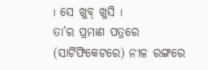୲ ସେ ଖୁବ୍ ଖୁସି ୲
ତା’ର ପ୍ରମାଣ ପତ୍ରରେ (ସାର୍ଟିଫିକେଟରେ) ନୀଳ ରଙ୍ଗରେ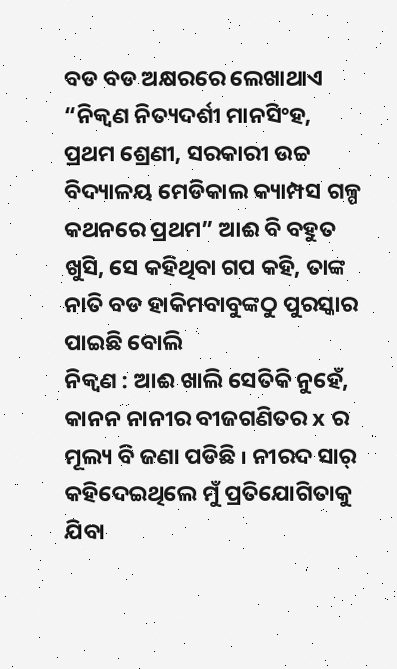ବଡ ବଡ ଅକ୍ଷରରେ ଲେଖାଥାଏ “ନିକ୍ୱଣ ନିତ୍ୟଦର୍ଶୀ ମାନସିଂହ, ପ୍ରଥମ ଶ୍ରେଣୀ, ସରକାରୀ ଉଚ୍ଚ ବିଦ୍ୟାଳୟ ମେଡିକାଲ କ୍ୟାମ୍ପସ ଗଳ୍ପ କଥନରେ ପ୍ରଥମ” ଆଈ ବି ବହୁତ ଖୁସି, ସେ କହିଥିବା ଗପ କହି, ତାଙ୍କ ନାତି ବଡ ହାକିମବାବୁଙ୍କଠୁ ପୁରସ୍କାର ପାଇଛି ବୋଲି
ନିକ୍ୱଣ : ଆଈ ଖାଲି ସେତିକି ନୁହେଁ, କାନନ ନାନୀର ବୀଜଗଣିତର x ର ମୂଲ୍ୟ ବି ଜଣା ପଡିଛି ୲ ନୀରଦ ସାର୍ କହିଦେଇଥିଲେ ମୁଁ ପ୍ରତିଯୋଗିତାକୁ ଯିବା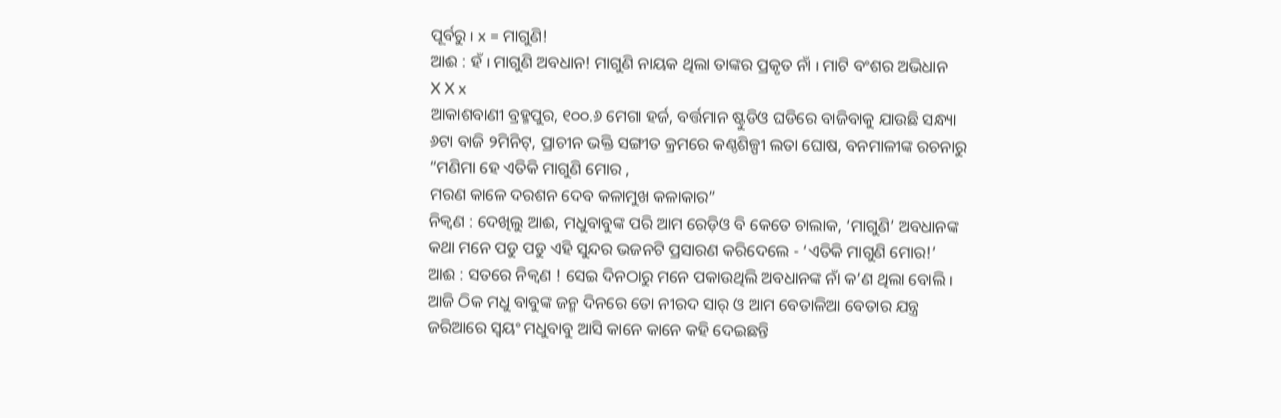ପୂର୍ବରୁ ୲ x = ମାଗୁଣି!
ଆଈ : ହଁ ୲ ମାଗୁଣି ଅବଧାନ! ମାଗୁଣି ନାୟକ ଥିଲା ତାଙ୍କର ପ୍ରକୃତ ନାଁ ୲ ମାଟି ବଂଶର ଅଭିଧାନ
X X x
ଆକାଶବାଣୀ ବ୍ରହ୍ମପୁର, ୧୦୦.୬ ମେଗା ହର୍ଜ, ବର୍ତ୍ତମାନ ଷ୍ଟୁଡିଓ ଘଡିରେ ବାଜିବାକୁ ଯାଉଛି ସନ୍ଧ୍ୟା ୬ଟା ବାଜି ୨ମିନିଟ୍, ପ୍ରାଚୀନ ଭକ୍ତି ସଙ୍ଗୀତ କ୍ରମରେ କଣ୍ଠଶିଳ୍ପୀ ଲତା ଘୋଷ, ବନମାଳୀଙ୍କ ରଚନାରୁ
“ମଣିମା ହେ ଏତିକି ମାଗୁଣି ମୋର ,
ମରଣ କାଳେ ଦରଶନ ଦେବ କଳାମୁଖ କଳାକାର”
ନିକ୍ୱଣ : ଦେଖିଲୁ ଆଈ, ମଧୁବାବୁଙ୍କ ପରି ଆମ ରେଡ଼ିଓ ବି କେତେ ଚାଲାକ, ‘ମାଗୁଣି’ ଅବଧାନଙ୍କ କଥା ମନେ ପଡୁ ପଡୁ ଏହି ସୁନ୍ଦର ଭଜନଟି ପ୍ରସାରଣ କରିଦେଲେ - ‘ଏତିକି ମାଗୁଣି ମୋର!’
ଆଈ : ସତରେ ନିକ୍ୱଣ ! ସେଇ ଦିନଠାରୁ ମନେ ପକାଉଥିଲି ଅବଧାନଙ୍କ ନାଁ କ’ଣ ଥିଲା ବୋଲି ୲ ଆଜି ଠିକ ମଧୁ ବାବୁଙ୍କ ଜନ୍ମ ଦିନରେ ତୋ ନୀରଦ ସାର୍ ଓ ଆମ ବେତାଳିଆ ବେତାର ଯନ୍ତ୍ର ଜରିଆରେ ସ୍ୱୟଂ ମଧୁବାବୁ ଆସି କାନେ କାନେ କହି ଦେଇଛନ୍ତି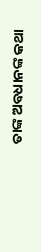ତାଙ୍କ ଅବଧାନଙ୍କ କଥା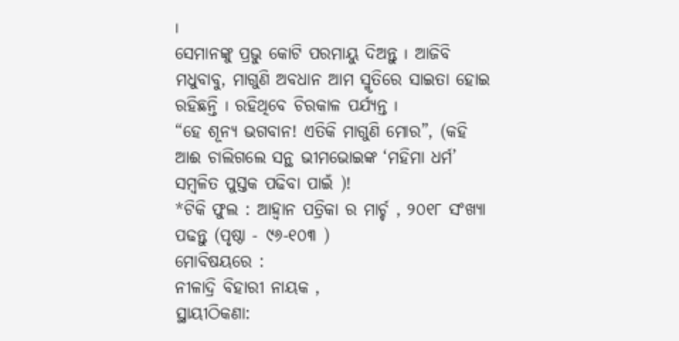୲
ସେମାନଙ୍କୁ ପ୍ରଭୁ କୋଟି ପରମାୟୁ ଦିଅନ୍ତୁ ୲ ଆଜିବି ମଧୁବାବୁ, ମାଗୁଣି ଅବଧାନ ଆମ ସ୍ମୃତିରେ ସାଇତା ହୋଇ ରହିଛନ୍ତି ୲ ରହିଥିବେ ଚିରକାଳ ପର୍ଯ୍ୟନ୍ତ ୲
“ହେ ଶୂନ୍ୟ ଭଗବାନ! ଏତିକି ମାଗୁଣି ମୋର”, (କହି ଆଈ ଚାଲିଗଲେ ସନ୍ଥ ଭୀମଭୋଇଙ୍କ ‘ମହିମା ଧର୍ମ’ ସମ୍ବଳିତ ପୁସ୍ତକ ପଢିବା ପାଇଁ )!
*ଟିକି ଫୁଲ : ଆହ୍ୱାନ ପତ୍ରିକା ର ମାର୍ଚ୍ଚ , ୨୦୧୮ ସଂଖ୍ୟା ପଢନ୍ତୁ (ପୃଷ୍ଠା - ୯୬-୧୦୩ )
ମୋବିଷୟରେ :
ନୀଳାଦ୍ରି ବିହାରୀ ନାୟକ ,
ସ୍ଥାୟୀଠିକଣା: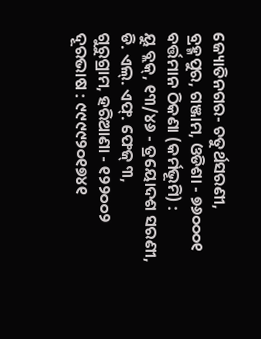ଜ୍ୟୋତିନଗର- ଚତୁର୍ଥସରଣୀ,
ବ୍ରହ୍ମପୁର, ଗଞ୍ଜାମ, ଓଡିଶା - ୭୬୦୦୦୧
ବର୍ତ୍ତମାନ ଠିକଣା (କର୍ମଭୂମି) :
ୟୁ ବ୍ଲକ୍, ୧୩/୪୬ - ତ୍ରୟୋଦଶ ସରଣୀ,
ଡି. ଏଲ୍. ଏଫ୍. ଫେଜ୍ ୩,
ଗୁରୁଗ୍ରାମ, ହରିଆଣା - ୧୨୨୦୦୨
ଦୂରଭାଷ : ୯୯୯୯୨୦୧୭୪୧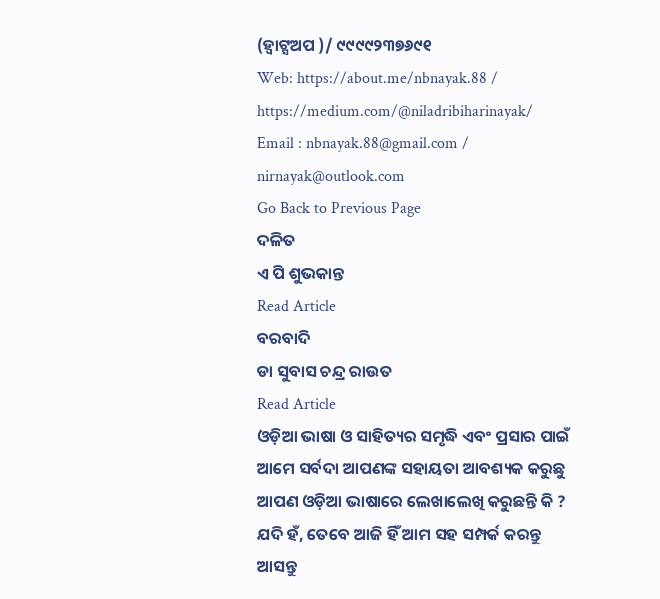(ହ୍ୱାଟ୍ସଅପ )/ ୯୯୯୯୨୩୭୬୯୧
Web: https://about.me/nbnayak.88 / https://medium.com/@niladribiharinayak/
Email : nbnayak.88@gmail.com / nirnayak@outlook.com
Go Back to Previous Page
ଦଳିତ
ଏ ପି ଶୁଭକାନ୍ତ
Read Article
ବରବାଦି
ଡା ସୁବାସ ଚନ୍ଦ୍ର ରାଉତ
Read Article
ଓଡ଼ିଆ ଭାଷା ଓ ସାହିତ୍ୟର ସମୃଦ୍ଧି ଏବଂ ପ୍ରସାର ପାଇଁ ଆମେ ସର୍ବଦା ଆପଣଙ୍କ ସହାୟତା ଆବଶ୍ୟକ କରୁଛୁ ଆପଣ ଓଡ଼ିଆ ଭାଷାରେ ଲେଖାଲେଖି କରୁଛନ୍ତି କି ? ଯଦି ହଁ, ତେବେ ଆଜି ହିଁ ଆମ ସହ ସମ୍ପର୍କ କରନ୍ତୁ ଆସନ୍ତୁ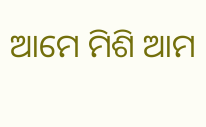ଆମେ ମିଶି ଆମ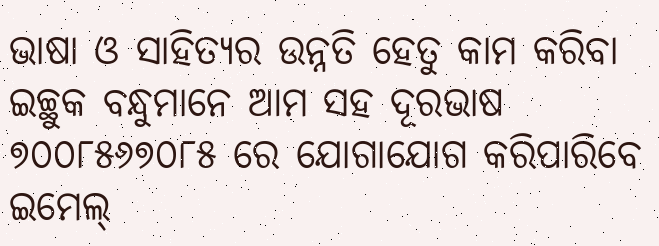ଭାଷା ଓ ସାହିତ୍ୟର ଉନ୍ନତି ହେତୁ କାମ କରିବା
ଇଚ୍ଛୁକ ବନ୍ଧୁମାନେ ଆମ ସହ ଦୂରଭାଷ ୭୦୦୮୫୬୭୦୮୫ ରେ ଯୋଗାଯୋଗ କରିପାରିବେ
ଇମେଲ୍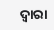ଦ୍ବାରା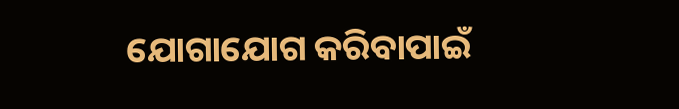ଯୋଗାଯୋଗ କରିବାପାଇଁ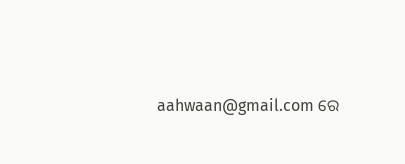aahwaan@gmail.com ରେ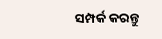ସମ୍ପର୍କ କରନ୍ତୁ